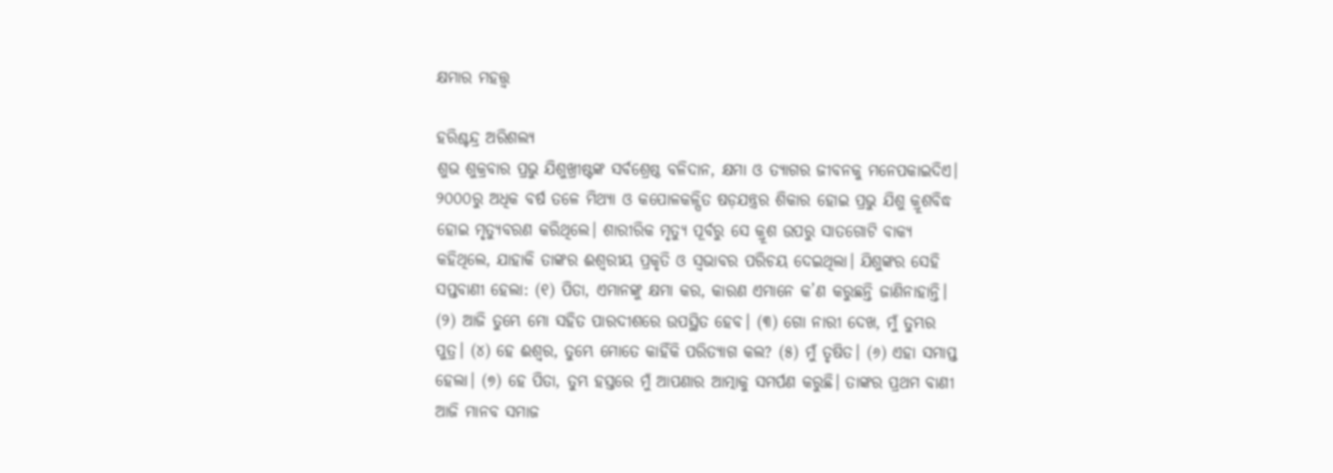କ୍ଷମାର ମହତ୍ତ୍ୱ

ହରିଶ୍ଚନ୍ଦ୍ର ଅରିଶଲ୍ୟ
ଶୁଭ ଶୁକ୍ରବାର ପ୍ରଭୁ ଯିଶୁଖ୍ରୀଷ୍ଟଙ୍କ ସର୍ବଶ୍ରେଷ୍ଠ ବଳିଦାନ, କ୍ଷମା ଓ ତ୍ୟାଗର ଜୀବନକୁ ମନେପକାଇଦିଏ। ୨୦୦୦ରୁ ଅଧିକ ବର୍ଷ ତଳେ ମିଥ୍ୟା ଓ କପୋଳକଳ୍ପିତ ଷଡ଼ଯନ୍ତ୍ରର ଶିକାର ହୋଇ ପ୍ରଭୁ ଯିଶୁ କ୍ରୂଶବିଦ୍ଧ ହୋଇ ମୃତ୍ୟୁବରଣ କରିଥିଲେ। ଶାରୀରିକ ମୃତ୍ୟୁ ପୂର୍ବରୁ ସେ କ୍ରୂଶ ଉପରୁ ସାତଗୋଟି ବାକ୍ୟ କହିଥିଲେ, ଯାହାକି ତାଙ୍କର ଈଶ୍ୱରୀୟ ପ୍ରକୃତି ଓ ସ୍ବଭାବର ପରିଚୟ ଦେଇଥିଲା। ଯିଶୁଙ୍କର ସେହି ସପ୍ତବାଣୀ ହେଲା: (୧) ପିତା, ଏମାନଙ୍କୁ କ୍ଷମା କର, କାରଣ ଏମାନେ କ’ଣ କରୁଛନ୍ତି ଜାଣିନାହାନ୍ତି। (୨) ଆଜି ତୁମ୍ଭେ ମୋ ସହିତ ପାରଦୀଶରେ ଉପସ୍ଥିତ ହେବ। (୩) ଗୋ ନାରୀ ଦେଖ, ମୁଁ ତୁମ୍ଭର ପୁତ୍ର। (୪) ହେ ଈଶ୍ୱର, ତୁମ୍ଭେ ମୋତେ କାହିଁକି ପରିତ୍ୟାଗ କଲ? (୫) ମୁଁ ତୃଷିତ। (୬) ଏହା ସମାପ୍ତ ହେଲା। (୭) ହେ ପିତା, ତୁମ୍ଭ ହସ୍ତରେ ମୁଁ ଆପଣାର ଆତ୍ମାକୁ ସମର୍ପଣ କରୁଛି। ତାଙ୍କର ପ୍ରଥମ ବାଣୀ ଆଜି ମାନବ ସମାଜ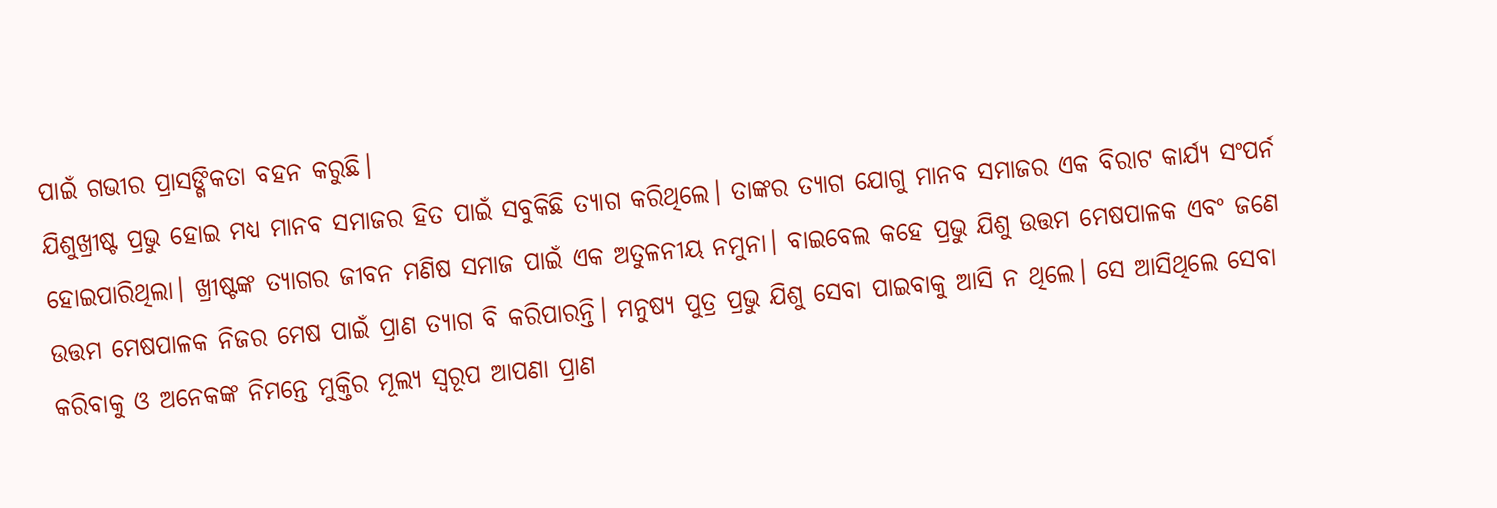ପାଇଁ ଗଭୀର ପ୍ରାସଙ୍ଗିକତା ବହନ କରୁଛି।
ଯିଶୁଖ୍ରୀଷ୍ଟ ପ୍ରଭୁ ହୋଇ ମଧ୍ୟ ମାନବ ସମାଜର ହିତ ପାଇଁ ସବୁକିଛି ତ୍ୟାଗ କରିଥିଲେ। ତାଙ୍କର ତ୍ୟାଗ ଯୋଗୁ ମାନବ ସମାଜର ଏକ ବିରାଟ କାର୍ଯ୍ୟ ସଂପର୍ନ ହୋଇପାରିଥିଲା। ଖ୍ରୀଷ୍ଟଙ୍କ ତ୍ୟାଗର ଜୀବନ ମଣିଷ ସମାଜ ପାଇଁ ଏକ ଅତୁଳନୀୟ ନମୁନା। ବାଇବେଲ କହେ ପ୍ରଭୁ ଯିଶୁ ଉତ୍ତମ ମେଷପାଳକ ଏବଂ ଜଣେ ଉତ୍ତମ ମେଷପାଳକ ନିଜର ମେଷ ପାଇଁ ପ୍ରାଣ ତ୍ୟାଗ ବି କରିପାରନ୍ତି। ମନୁଷ୍ୟ ପୁତ୍ର ପ୍ରଭୁ ଯିଶୁ ସେବା ପାଇବାକୁ ଆସି ନ ଥିଲେ। ସେ ଆସିଥିଲେ ସେବା କରିବାକୁ ଓ ଅନେକଙ୍କ ନିମନ୍ତେ ମୁକ୍ତିର ମୂଲ୍ୟ ସ୍ବରୂପ ଆପଣା ପ୍ରାଣ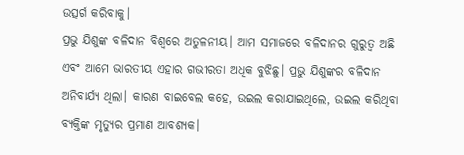ଉତ୍ସର୍ଗ କରିବାକୁ।
ପ୍ରଭୁ ଯିଶୁଙ୍କ ବଳିଦାନ ବିଶ୍ୱରେ ଅତୁଳନୀୟ। ଆମ ସମାଜରେ ବଳିଦାନର ଗୁରୁତ୍ୱ ଅଛି ଏବଂ ଆମେ ଭାରତୀୟ ଏହାର ଗଭୀରତା ଅଧିକ ବୁଝିଛୁ। ପ୍ରଭୁ ଯିଶୁଙ୍କର ବଳିଦାନ ଅନିବାର୍ଯ୍ୟ ଥିଲା। କାରଣ ବାଇବେଲ କହେ, ଉଇଲ କରାଯାଇଥିଲେ, ଉଇଲ କରିଥିବା ବ୍ୟକ୍ତିଙ୍କ ମୃତ୍ୟୁର ପ୍ରମାଣ ଆବଶ୍ୟକ।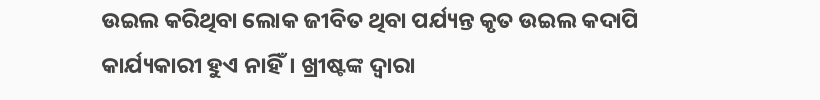ଉଇଲ କରିଥିବା ଲୋକ ଜୀବିତ ଥିବା ପର୍ଯ୍ୟନ୍ତ କୃତ ଉଇଲ କଦାପି କାର୍ଯ୍ୟକାରୀ ହୁଏ ନାହିଁ। ଖ୍ରୀଷ୍ଟଙ୍କ ଦ୍ୱାରା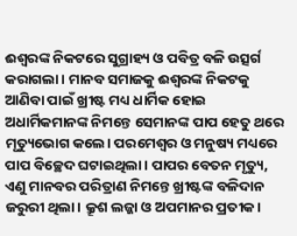ଈଶ୍ୱରଙ୍କ ନିକଟରେ ସୁଗ୍ରାହ୍ୟ ଓ ପବିତ୍ର ବଳି ଉତ୍ସର୍ଗ କରାଗଲା। ମାନବ ସମାଜକୁ ଈଶ୍ୱରଙ୍କ ନିକଟକୁ ଆଣିବା ପାଇଁ ଖ୍ରୀଷ୍ଟ ମଧ୍ୟ ଧାର୍ମିକ ହୋଇ ଅଧାର୍ମିକମାନଙ୍କ ନିମନ୍ତେ ସେମାନଙ୍କ ପାପ ହେତୁ ଥରେ ମୃତ୍ୟୁଭୋଗ କଲେ। ପରମେଶ୍ୱର ଓ ମନୁଷ୍ୟ ମଧ୍ୟରେ ପାପ ବିଚ୍ଛେଦ ଘଟାଇଥିଲା। ପାପର ବେତନ ମୃତ୍ୟୁ, ଏଣୁ ମାନବର ପରିତ୍ରାଣ ନିମନ୍ତେ ଖ୍ରୀଷ୍ଟଙ୍କ ବଳିଦାନ ଜରୁରୀ ଥିଲା। କ୍ରୂଶ ଲଜ୍ଜା ଓ ଅପମାନର ପ୍ରତୀକ।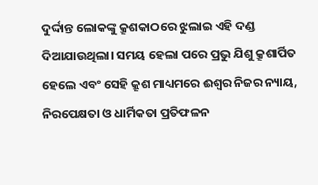ଦୁର୍ଦ୍ଦାନ୍ତ ଲୋକଙ୍କୁ କ୍ରୂଶକାଠରେ ଝୁଲାଇ ଏହି ଦଣ୍ଡ ଦିଆଯାଉଥିଲା। ସମୟ ହେଲା ପରେ ପ୍ରଭୁ ଯିଶୁ କ୍ରୂଶାର୍ପିତ ହେଲେ ଏବଂ ସେହି କ୍ରୂଶ ମାଧ୍ୟମରେ ଈଶ୍ୱର ନିଜର ନ୍ୟାୟ, ନିରପେକ୍ଷତା ଓ ଧାର୍ମିକତା ପ୍ରତିଫଳନ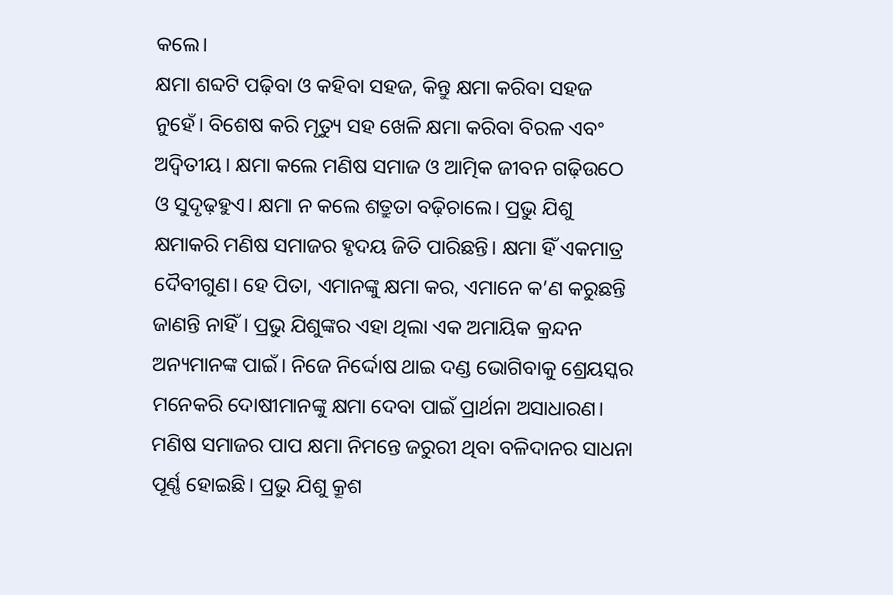କଲେ।
କ୍ଷମା ଶବ୍ଦଟି ପଢ଼ିବା ଓ କହିବା ସହଜ, କିନ୍ତୁ କ୍ଷମା କରିବା ସହଜ ନୁହେଁ। ବିଶେଷ କରି ମୃତ୍ୟୁ ସହ ଖେଳି କ୍ଷମା କରିବା ବିରଳ ଏବଂ ଅଦ୍ୱିତୀୟ। କ୍ଷମା କଲେ ମଣିଷ ସମାଜ ଓ ଆତ୍ମିକ ଜୀବନ ଗଢ଼ିଉଠେ ଓ ସୁଦୃଢ଼ହୁଏ। କ୍ଷମା ନ କଲେ ଶତ୍ରୁତା ବଢ଼ିଚାଲେ। ପ୍ରଭୁ ଯିଶୁ କ୍ଷମାକରି ମଣିଷ ସମାଜର ହୃଦୟ ଜିତି ପାରିଛନ୍ତି। କ୍ଷମା ହିଁ ଏକମାତ୍ର ଦୈବୀଗୁଣ। ହେ ପିତା, ଏମାନଙ୍କୁ କ୍ଷମା କର, ଏମାନେ କ’ଣ କରୁଛନ୍ତି ଜାଣନ୍ତି ନାହିଁ। ପ୍ରଭୁ ଯିଶୁଙ୍କର ଏହା ଥିଲା ଏକ ଅମାୟିକ କ୍ରନ୍ଦନ ଅନ୍ୟମାନଙ୍କ ପାଇଁ। ନିଜେ ନିର୍ଦ୍ଦୋଷ ଥାଇ ଦଣ୍ଡ ଭୋଗିବାକୁ ଶ୍ରେୟସ୍କର ମନେକରି ଦୋଷୀମାନଙ୍କୁ କ୍ଷମା ଦେବା ପାଇଁ ପ୍ରାର୍ଥନା ଅସାଧାରଣ। ମଣିଷ ସମାଜର ପାପ କ୍ଷମା ନିମନ୍ତେ ଜରୁରୀ ଥିବା ବଳିଦାନର ସାଧନା ପୂର୍ଣ୍ଣ ହୋଇଛି। ପ୍ରଭୁ ଯିଶୁ କ୍ରୂଶ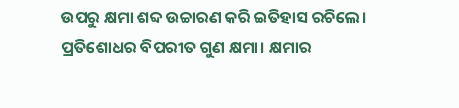ଉପରୁ କ୍ଷମା ଶବ୍ଦ ଉଚ୍ଚାରଣ କରି ଇତିହାସ ରଚିଲେ। ପ୍ରତିଶୋଧର ବିପରୀତ ଗୁଣ କ୍ଷମା। କ୍ଷମାର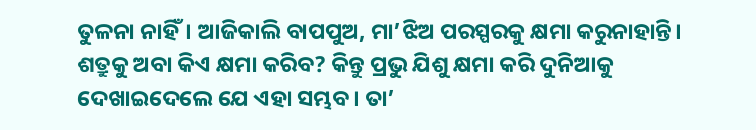ତୁଳନା ନାହିଁ। ଆଜିକାଲି ବାପପୁଅ, ମା’ଝିଅ ପରସ୍ପରକୁ କ୍ଷମା କରୁନାହାନ୍ତି। ଶତ୍ରୁକୁ ଅବା କିଏ କ୍ଷମା କରିବ? କିନ୍ତୁ ପ୍ରଭୁ ଯିଶୁ କ୍ଷମା କରି ଦୁନିଆକୁ ଦେଖାଇଦେଲେ ଯେ ଏହା ସମ୍ଭବ। ତା’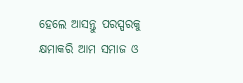ହେଲେ ଆସନ୍ତୁ ପରସ୍ପରକୁ କ୍ଷମାକରି ଆମ ସମାଜ ଓ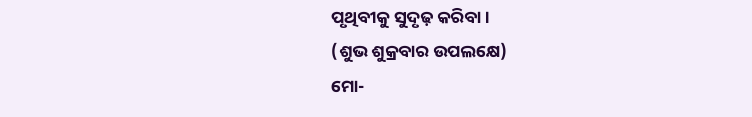ପୃଥିବୀକୁ ସୁଦୃଢ଼ କରିବା।
(ଶୁଭ ଶୁକ୍ରବାର ଉପଲକ୍ଷେ)
ମୋ-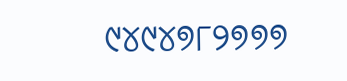୯୪୯୪୭୮୨୭୭୭